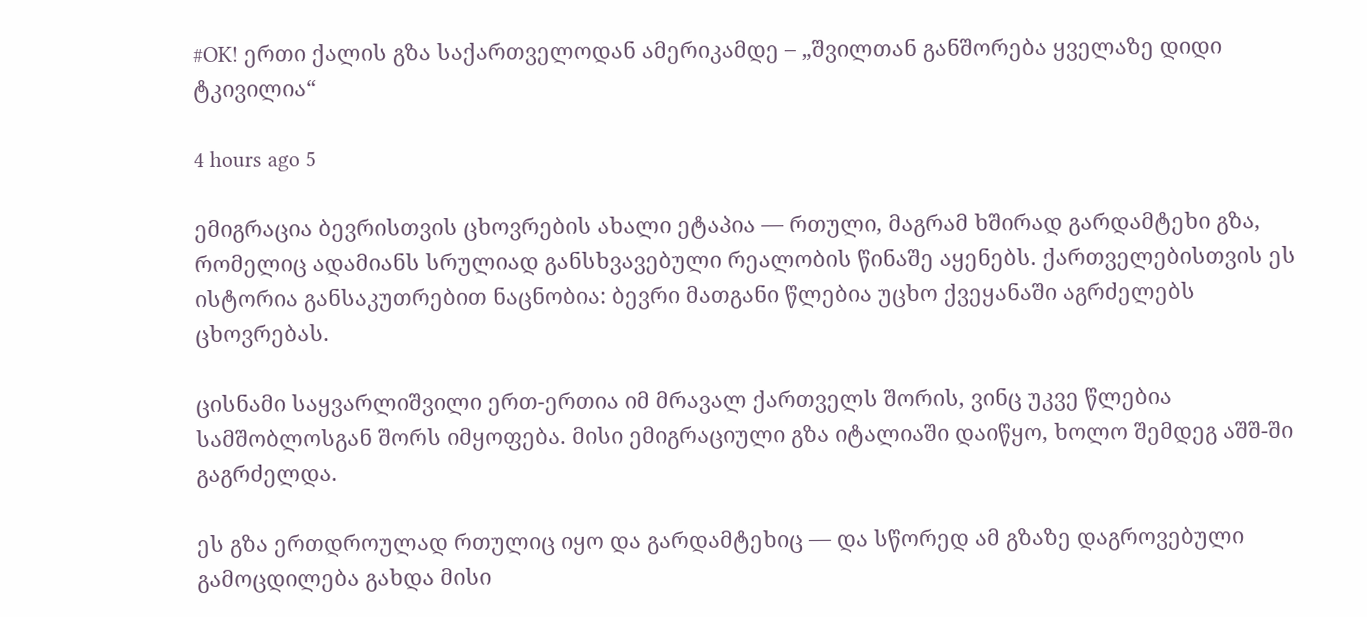#OK! ერთი ქალის გზა საქართველოდან ამერიკამდე – „შვილთან განშორება ყველაზე დიდი ტკივილია“

4 hours ago 5

ემიგრაცია ბევრისთვის ცხოვრების ახალი ეტაპია — რთული, მაგრამ ხშირად გარდამტეხი გზა, რომელიც ადამიანს სრულიად განსხვავებული რეალობის წინაშე აყენებს. ქართველებისთვის ეს ისტორია განსაკუთრებით ნაცნობია: ბევრი მათგანი წლებია უცხო ქვეყანაში აგრძელებს ცხოვრებას.

ცისნამი საყვარლიშვილი ერთ-ერთია იმ მრავალ ქართველს შორის, ვინც უკვე წლებია სამშობლოსგან შორს იმყოფება. მისი ემიგრაციული გზა იტალიაში დაიწყო, ხოლო შემდეგ აშშ-ში გაგრძელდა.

ეს გზა ერთდროულად რთულიც იყო და გარდამტეხიც — და სწორედ ამ გზაზე დაგროვებული გამოცდილება გახდა მისი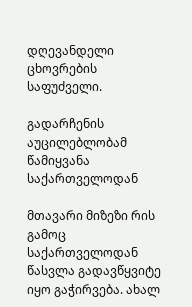დღევანდელი ცხოვრების საფუძველი.

გადარჩენის აუცილებლობამ წამიყვანა საქართველოდან

მთავარი მიზეზი რის გამოც საქართველოდან წასვლა გადავწყვიტე იყო გაჭირვება. ახალ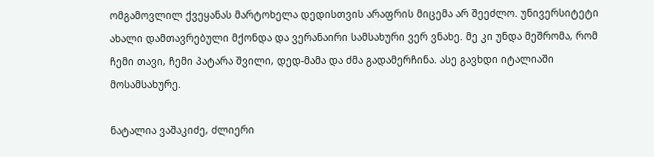ომგამოვლილ ქვეყანას მარტოხელა დედისთვის არაფრის მიცემა არ შეეძლო. უნივერსიტეტი ახალი დამთავრებული მქონდა და ვერანაირი სამსახური ვერ ვნახე. მე კი უნდა მეშრომა, რომ ჩემი თავი, ჩემი პატარა შვილი, დედ-მამა და ძმა გადამერჩინა. ასე გავხდი იტალიაში მოსამსახურე.

ნატალია ვაშაკიძე, ძლიერი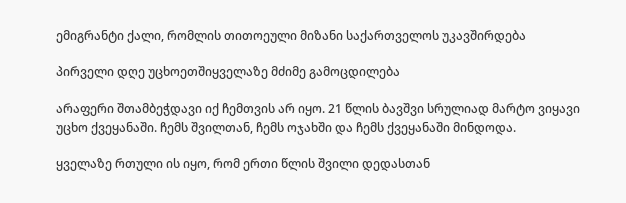ემიგრანტი ქალი, რომლის თითოეული მიზანი საქართველოს უკავშირდება

პირველი დღე უცხოეთშიყველაზე მძიმე გამოცდილება

არაფერი შთამბეჭდავი იქ ჩემთვის არ იყო. 21 წლის ბავშვი სრულიად მარტო ვიყავი უცხო ქვეყანაში. ჩემს შვილთან, ჩემს ოჯახში და ჩემს ქვეყანაში მინდოდა.

ყველაზე რთული ის იყო, რომ ერთი წლის შვილი დედასთან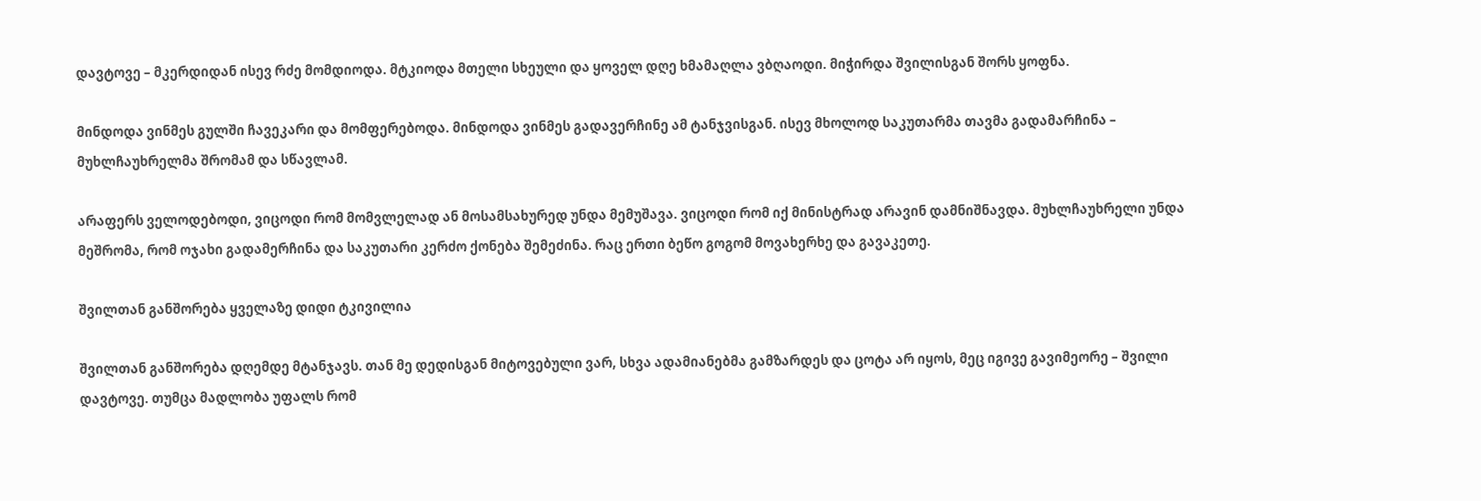დავტოვე – მკერდიდან ისევ რძე მომდიოდა. მტკიოდა მთელი სხეული და ყოველ დღე ხმამაღლა ვბღაოდი. მიჭირდა შვილისგან შორს ყოფნა.

მინდოდა ვინმეს გულში ჩავეკარი და მომფერებოდა. მინდოდა ვინმეს გადავერჩინე ამ ტანჯვისგან. ისევ მხოლოდ საკუთარმა თავმა გადამარჩინა – მუხლჩაუხრელმა შრომამ და სწავლამ.

არაფერს ველოდებოდი, ვიცოდი რომ მომვლელად ან მოსამსახურედ უნდა მემუშავა. ვიცოდი რომ იქ მინისტრად არავინ დამნიშნავდა. მუხლჩაუხრელი უნდა მეშრომა, რომ ოჯახი გადამერჩინა და საკუთარი კერძო ქონება შემეძინა. რაც ერთი ბეწო გოგომ მოვახერხე და გავაკეთე.

შვილთან განშორება ყველაზე დიდი ტკივილია

შვილთან განშორება დღემდე მტანჯავს. თან მე დედისგან მიტოვებული ვარ, სხვა ადამიანებმა გამზარდეს და ცოტა არ იყოს, მეც იგივე გავიმეორე – შვილი დავტოვე. თუმცა მადლობა უფალს რომ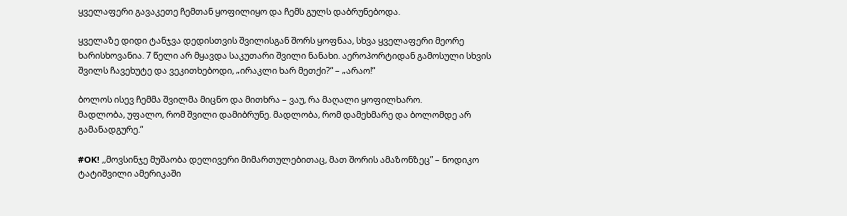ყველაფერი გავაკეთე ჩემთან ყოფილიყო და ჩემს გულს დაბრუნებოდა.

ყველაზე დიდი ტანჯვა დედისთვის შვილისგან შორს ყოფნაა, სხვა ყველაფერი მეორე ხარისხოვანია. 7 წელი არ მყავდა საკუთარი შვილი ნანახი. აეროპორტიდან გამოსული სხვის შვილს ჩავეხუტე და ვეკითხებოდი, „ირაკლი ხარ მეთქი?“ – „არაო!“

ბოლოს ისევ ჩემმა შვილმა მიცნო და მითხრა – ვაუ, რა მაღალი ყოფილხარო.
მადლობა, უფალო, რომ შვილი დამიბრუნე. მადლობა, რომ დამეხმარე და ბოლომდე არ გამანადგურე.“

#OK! ,,მოვსინჯე მუშაობა დელივერი მიმართულებითაც, მათ შორის ამაზონზეც” – ნოდიკო ტატიშვილი ამერიკაში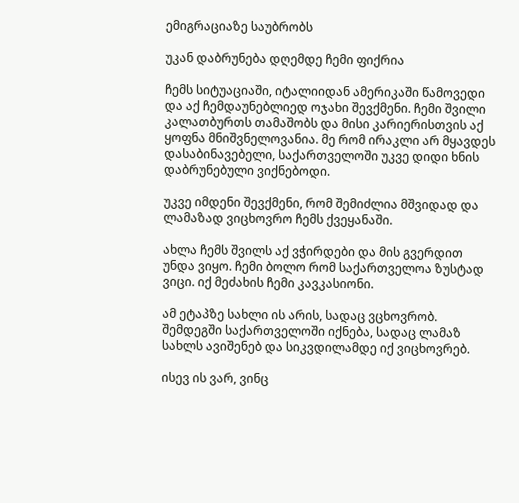ემიგრაციაზე საუბრობს

უკან დაბრუნება დღემდე ჩემი ფიქრია

ჩემს სიტუაციაში, იტალიიდან ამერიკაში წამოვედი და აქ ჩემდაუნებლიედ ოჯახი შევქმენი. ჩემი შვილი კალათბურთს თამაშობს და მისი კარიერისთვის აქ ყოფნა მნიშვნელოვანია. მე რომ ირაკლი არ მყავდეს დასაბინავებელი, საქართველოში უკვე დიდი ხნის დაბრუნებული ვიქნებოდი.

უკვე იმდენი შევქმენი, რომ შემიძლია მშვიდად და ლამაზად ვიცხოვრო ჩემს ქვეყანაში.

ახლა ჩემს შვილს აქ ვჭირდები და მის გვერდით უნდა ვიყო. ჩემი ბოლო რომ საქართველოა ზუსტად ვიცი. იქ მეძახის ჩემი კავკასიონი.

ამ ეტაპზე სახლი ის არის, სადაც ვცხოვრობ. შემდეგში საქართველოში იქნება, სადაც ლამაზ სახლს ავიშენებ და სიკვდილამდე იქ ვიცხოვრებ.

ისევ ის ვარ, ვინც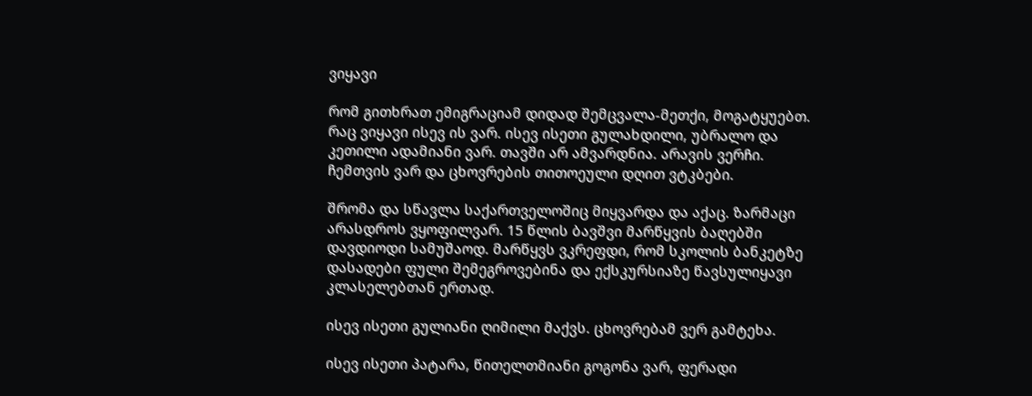ვიყავი

რომ გითხრათ ემიგრაციამ დიდად შემცვალა-მეთქი, მოგატყუებთ. რაც ვიყავი ისევ ის ვარ. ისევ ისეთი გულახდილი, უბრალო და კეთილი ადამიანი ვარ. თავში არ ამვარდნია. არავის ვერჩი. ჩემთვის ვარ და ცხოვრების თითოეული დღით ვტკბები.

შრომა და სწავლა საქართველოშიც მიყვარდა და აქაც. ზარმაცი არასდროს ვყოფილვარ. 15 წლის ბავშვი მარწყვის ბაღებში დავდიოდი სამუშაოდ. მარწყვს ვკრეფდი, რომ სკოლის ბანკეტზე დასადები ფული შემეგროვებინა და ექსკურსიაზე წავსულიყავი კლასელებთან ერთად.

ისევ ისეთი გულიანი ღიმილი მაქვს. ცხოვრებამ ვერ გამტეხა.

ისევ ისეთი პატარა, წითელთმიანი გოგონა ვარ, ფერადი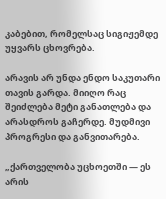კაბებით, რომელსაც სიგიჟემდე უყვარს ცხოვრება.

არავის არ უნდა ენდო საკუთარი თავის გარდა. მიიღო რაც შეიძლება მეტი განათლება და არასდროს გაჩერდე. მუდმივი პროგრესი და განვითარება.

„ქართველობა უცხოეთში — ეს არის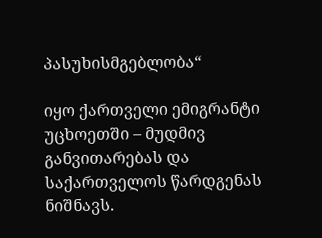პასუხისმგებლობა“

იყო ქართველი ემიგრანტი უცხოეთში – მუდმივ განვითარებას და საქართველოს წარდგენას ნიშნავს.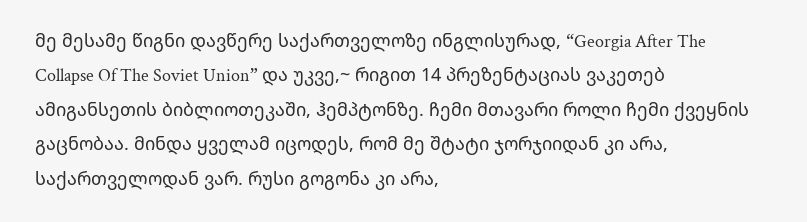მე მესამე წიგნი დავწერე საქართველოზე ინგლისურად, “Georgia After The Collapse Of The Soviet Union” და უკვე,~ რიგით 14 პრეზენტაციას ვაკეთებ ამიგანსეთის ბიბლიოთეკაში, ჰემპტონზე. ჩემი მთავარი როლი ჩემი ქვეყნის გაცნობაა. მინდა ყველამ იცოდეს, რომ მე შტატი ჯორჯიიდან კი არა, საქართველოდან ვარ. რუსი გოგონა კი არა,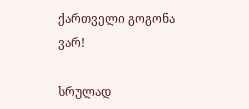ქართველი გოგონა ვარ!

სრულად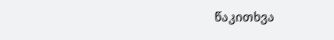წაკითხვა